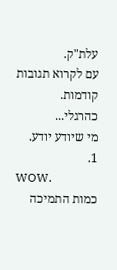עלת"ק.
עם לקרוא תגובות קודמות.
כהרגלי...
מי שיודע יודע.
1.
WOW.
כמות התמיכה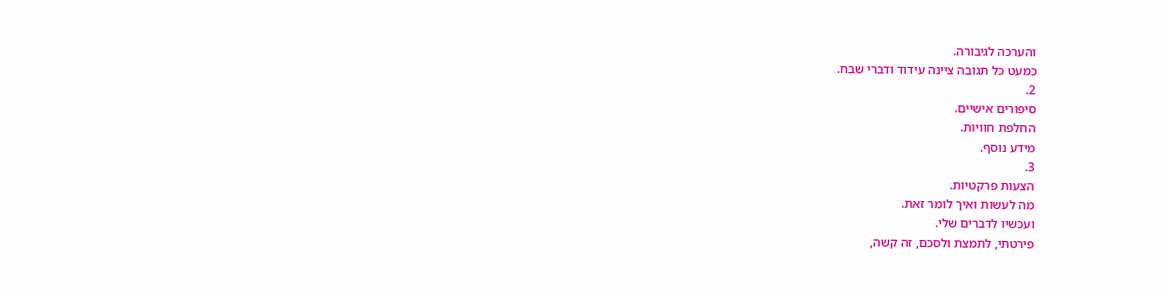והערכה לגיבורה.
כמעט כל תגובה ציינה עידוד ודברי שבח.
2.
סיפורים אישיים.
החלפת חוויות.
מידע נוסף.
3.
הצעות פרקטיות.
מה לעשות ואיך לומר זאת.
ועכשיו לדברים שלי.
פירטתי, לתמצת ולסכם, זה קשה,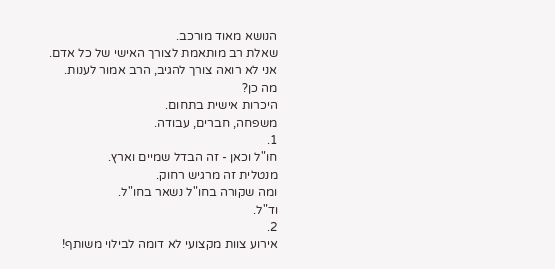הנושא מאוד מורכב.
שאלת רב מותאמת לצורך האישי של כל אדם.
אני לא רואה צורך להגיב, הרב אמור לענות.
מה כן?
היכרות אישית בתחום.
משפחה, חברים, עבודה.
1.
חו"ל וכאן - זה הבדל שמיים וארץ.
מנטלית זה מרגיש רחוק.
ומה שקורה בחו"ל נשאר בחו"ל.
וד"ל.
2.
אירוע צוות מקצועי לא דומה לבילוי משותף!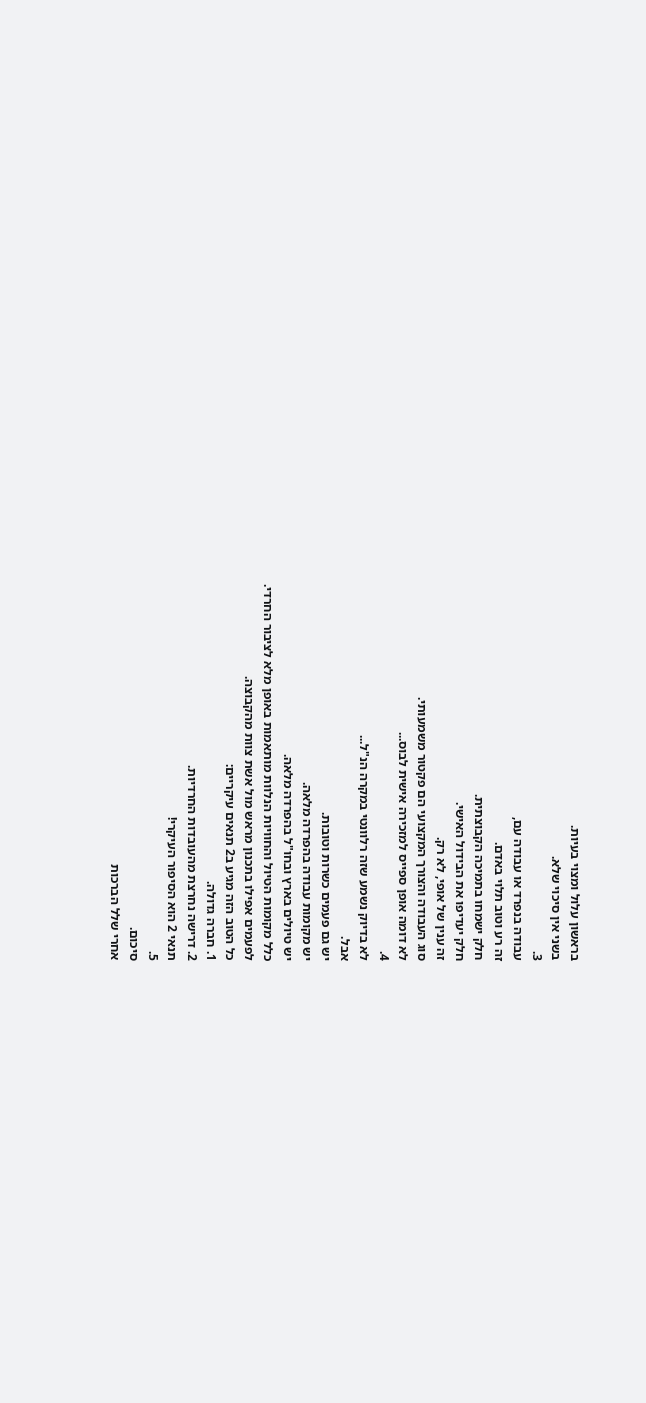בראשון עלול ומצוי בעיות.
בשני אין סיכוי שלא.
3.
עבודה בנפרד או עבודה עם,
זה רע וטוב תלוי באדם.
חלק ישמחו בתמיכה הקבוצתית.
חלק יעדיפו את הבידול האישי.
זה ענין של אופי, לא רק.
סוג העבודה והצורך המקצועי הם פקטור משמעותי.
לא דומה אופן ספייס למזכירה אישית לבוס...
4.
לא בדיוק נשמע שזה רלוונטי במקרה הנ"ל...
אבל.
יש גם פעמים כשרות וטובות.
יש מקומות עבודה בהפרדה מלאה.
יש טיולים בארץ ובחו"ל בהפרדה מלאה.
כלל מקומות הטיול והחוויות הנלוות מותאמות באופן מלא לציבור החרדי.
לפעמים אפילו בתכנון מראש מול אשת צוות מהקבוצה.
כל הטוב הזה מגיע ב2 תנאים עיקריים:
1. חברה גדולה.
2. דרישה נחרצת מהעובדות החרדיות.
תנאי 2 הוא הסיפור העיקרי!
5.
סיכום.
אחרי שלל הברכות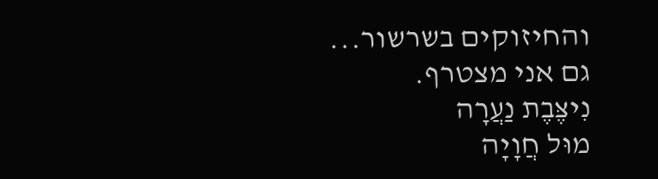והחיזוקים בשרשור...
גם אני מצטרף.
נִיצֶּבֶת נַעֲרָה
מוּל חֲוָיָה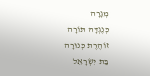מְגָרָה
כְּנֶגְדָּהּ תּוֹרָה
זוֹהֶרֶת כְּנוּרָה
בַּת יִשְׂרָאֵל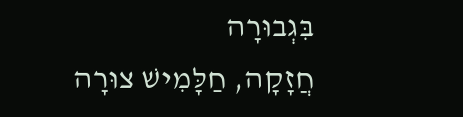בִּגְבוּרָה
חֲזָקָה, חַלָּמִישׁ צוּרָה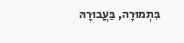בִּתְמוּרָה, בַּעֲבוּרָהּ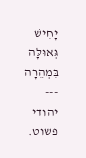יָחִישׁ גְּאוּלָּה בִּמְהֵרָה
---
יהודי פשוט.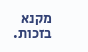מקנא בזכות.